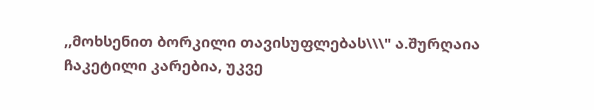,,მოხსენით ბორკილი თავისუფლებას\\\" ა.შურღაია
ჩაკეტილი კარებია, უკვე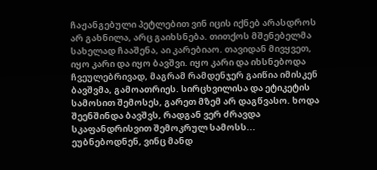ჩაჟანგებული პეტლებით ვინ იცის იქნებ არასდროს არ გახნილა, არც გაიხსნება. თითქოს მშენებელმა სახელად ჩააშენა, აი კარებიაო. თავიდან მივყვეთ, იყო კარი და იყო ბავშვი. იყო კარი და იხსნებოდა ჩვეულებრივად, მაგრამ რამდენჯერ გაიწია იმისკენ ბავშვმა, გამოათრიეს. სირცხვილისა და ეტიკეტის სამოსით შემოსეს, გარეთ მზემ არ დაგწვასო. ხოდა შეენშინდა ბავშვს, რადგან ვერ ძრავდა სკაფანდრისვით შემოკრულ სამოსს... ეუბნებოდნენ, ვინც მანდ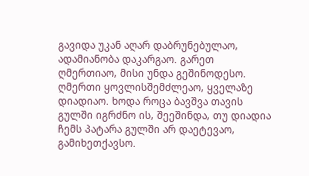გავიდა უკან აღარ დაბრუნებულაო, ადამიანობა დაკარგაო. გარეთ ღმერთიაო, მისი უნდა გეშინოდესო. ღმერთი ყოვლისშემძლეაო, ყველაზე დიადიაო. ხოდა როცა ბავშვა თავის გულში იგრძნო ის, შეეშინდა, თუ დიადია ჩემს პატარა გულში არ დაეტევაო, გამიხეთქავსო.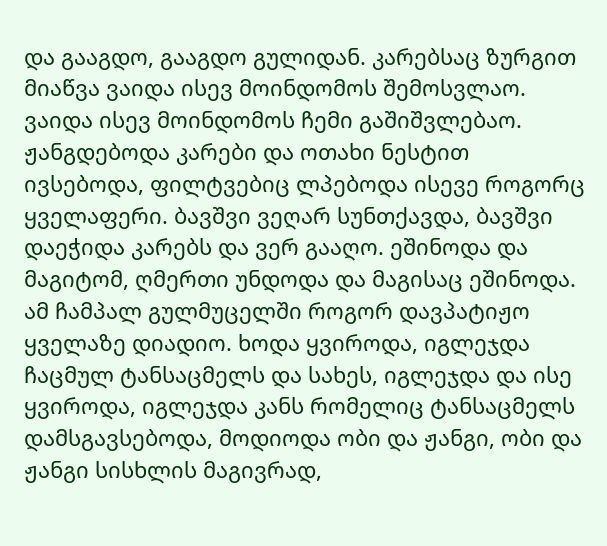და გააგდო, გააგდო გულიდან. კარებსაც ზურგით მიაწვა ვაიდა ისევ მოინდომოს შემოსვლაო. ვაიდა ისევ მოინდომოს ჩემი გაშიშვლებაო. ჟანგდებოდა კარები და ოთახი ნესტით ივსებოდა, ფილტვებიც ლპებოდა ისევე როგორც ყველაფერი. ბავშვი ვეღარ სუნთქავდა, ბავშვი დაეჭიდა კარებს და ვერ გააღო. ეშინოდა და მაგიტომ, ღმერთი უნდოდა და მაგისაც ეშინოდა. ამ ჩამპალ გულმუცელში როგორ დავპატიჟო ყველაზე დიადიო. ხოდა ყვიროდა, იგლეჯდა ჩაცმულ ტანსაცმელს და სახეს, იგლეჯდა და ისე ყვიროდა, იგლეჯდა კანს რომელიც ტანსაცმელს დამსგავსებოდა, მოდიოდა ობი და ჟანგი, ობი და ჟანგი სისხლის მაგივრად,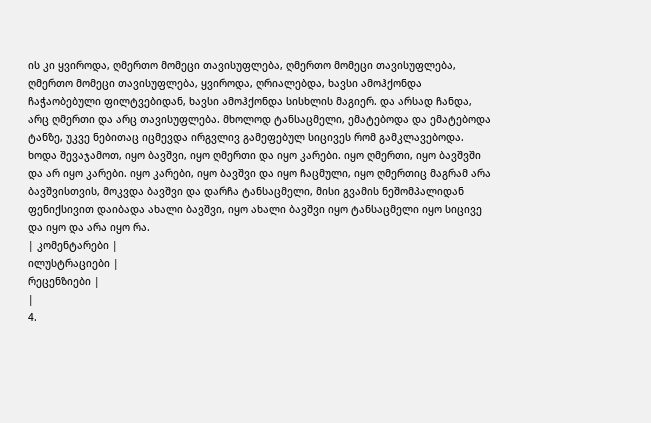ის კი ყვიროდა, ღმერთო მომეცი თავისუფლება, ღმერთო მომეცი თავისუფლება, ღმერთო მომეცი თავისუფლება, ყვიროდა, ღრიალებდა, ხავსი ამოჰქონდა ჩაჭაობებული ფილტვებიდან, ხავსი ამოჰქონდა სისხლის მაგიერ. და არსად ჩანდა, არც ღმერთი და არც თავისუფლება. მხოლოდ ტანსაცმელი, ემატებოდა და ემატებოდა ტანზე, უკვე ნებითაც იცმევდა ირგვლივ გამეფებულ სიცივეს რომ გამკლავებოდა. ხოდა შევაჯამოთ, იყო ბავშვი, იყო ღმერთი და იყო კარები. იყო ღმერთი, იყო ბავშვში და არ იყო კარები. იყო კარები, იყო ბავშვი და იყო ჩაცმული, იყო ღმერთიც მაგრამ არა ბავშვისთვის, მოკვდა ბავშვი და დარჩა ტანსაცმელი, მისი გვამის ნეშომპალიდან ფენიქსივით დაიბადა ახალი ბავშვი, იყო ახალი ბავშვი იყო ტანსაცმელი იყო სიცივე და იყო და არა იყო რა.
| კომენტარები |
ილუსტრაციები |
რეცენზიები |
|
4.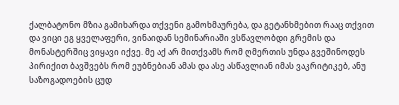ქალბატონო მზია გამიხარდა თქვენი გამოხმაურება, და გეტანხმებით რააც თქვით და ვიცი ეგ ყველაფერი, ვინაიდან სემინარიაში ვსწავლობდი გრემის და მონასტერშიც ვიყავი იქვე. მე აქ არ მითქვამს რომ ღმერთის უნდა გვეშინოდეს პირიქით ბავშვებს რომ ეუბნებიან ამას და ასე ასწავლიან იმას ვაკრიტიკებ, ანუ საზოგადოების ცუდ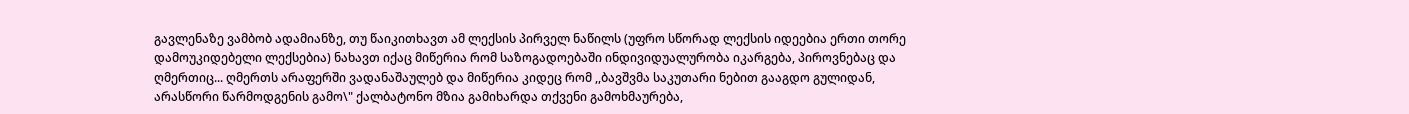გავლენაზე ვამბობ ადამიანზე, თუ წაიკითხავთ ამ ლექსის პირველ ნაწილს (უფრო სწორად ლექსის იდეებია ერთი თორე დამოუკიდებელი ლექსებია) ნახავთ იქაც მიწერია რომ საზოგადოებაში ინდივიდუალურობა იკარგება, პიროვნებაც და ღმერთიც... ღმერთს არაფერში ვადანაშაულებ და მიწერია კიდეც რომ ,,ბავშვმა საკუთარი ნებით გააგდო გულიდან, არასწორი წარმოდგენის გამო\" ქალბატონო მზია გამიხარდა თქვენი გამოხმაურება,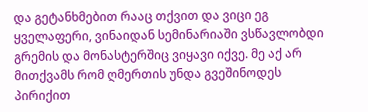და გეტანხმებით რააც თქვით და ვიცი ეგ ყველაფერი, ვინაიდან სემინარიაში ვსწავლობდი გრემის და მონასტერშიც ვიყავი იქვე. მე აქ არ მითქვამს რომ ღმერთის უნდა გვეშინოდეს პირიქით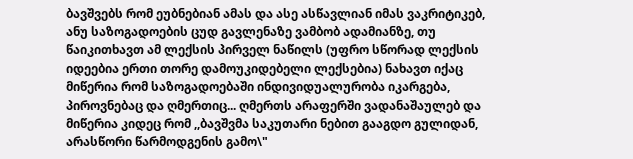ბავშვებს რომ ეუბნებიან ამას და ასე ასწავლიან იმას ვაკრიტიკებ, ანუ საზოგადოების ცუდ გავლენაზე ვამბობ ადამიანზე, თუ წაიკითხავთ ამ ლექსის პირველ ნაწილს (უფრო სწორად ლექსის იდეებია ერთი თორე დამოუკიდებელი ლექსებია) ნახავთ იქაც მიწერია რომ საზოგადოებაში ინდივიდუალურობა იკარგება, პიროვნებაც და ღმერთიც... ღმერთს არაფერში ვადანაშაულებ და მიწერია კიდეც რომ ,,ბავშვმა საკუთარი ნებით გააგდო გულიდან, არასწორი წარმოდგენის გამო\"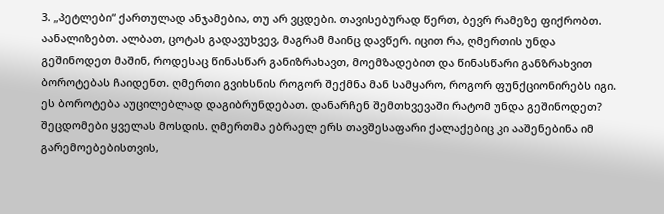3. „პეტლები“ ქართულად ანჯამებია, თუ არ ვცდები. თავისებურად წერთ, ბევრ რამეზე ფიქრობთ. აანალიზებთ. ალბათ, ცოტას გადავუხვევ, მაგრამ მაინც დავწერ. იცით რა, ღმერთის უნდა გეშინოდეთ მაშინ, როდესაც წინასწარ განიზრახავთ, მოემზადებით და წინასწარი განზრახვით ბოროტებას ჩაიდენთ. ღმერთი გვიხსნის როგორ შექმნა მან სამყარო, როგორ ფუნქციონირებს იგი. ეს ბოროტება აუცილებლად დაგიბრუნდებათ. დანარჩენ შემთხვევაში რატომ უნდა გეშინოდეთ? შეცდომები ყველას მოსდის. ღმერთმა ებრაელ ერს თავშესაფარი ქალაქებიც კი ააშენებინა იმ გარემოებებისთვის,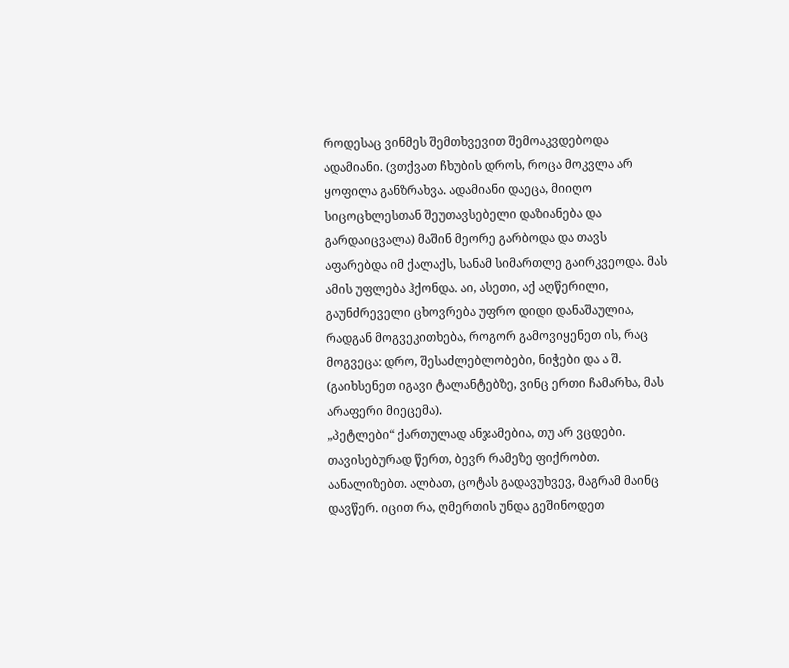როდესაც ვინმეს შემთხვევით შემოაკვდებოდა ადამიანი. (ვთქვათ ჩხუბის დროს, როცა მოკვლა არ ყოფილა განზრახვა. ადამიანი დაეცა, მიიღო სიცოცხლესთან შეუთავსებელი დაზიანება და გარდაიცვალა) მაშინ მეორე გარბოდა და თავს აფარებდა იმ ქალაქს, სანამ სიმართლე გაირკვეოდა. მას ამის უფლება ჰქონდა. აი, ასეთი, აქ აღწერილი, გაუნძრეველი ცხოვრება უფრო დიდი დანაშაულია, რადგან მოგვეკითხება, როგორ გამოვიყენეთ ის, რაც მოგვეცა: დრო, შესაძლებლობები, ნიჭები და ა შ. (გაიხსენეთ იგავი ტალანტებზე, ვინც ერთი ჩამარხა, მას არაფერი მიეცემა).
„პეტლები“ ქართულად ანჯამებია, თუ არ ვცდები. თავისებურად წერთ, ბევრ რამეზე ფიქრობთ. აანალიზებთ. ალბათ, ცოტას გადავუხვევ, მაგრამ მაინც დავწერ. იცით რა, ღმერთის უნდა გეშინოდეთ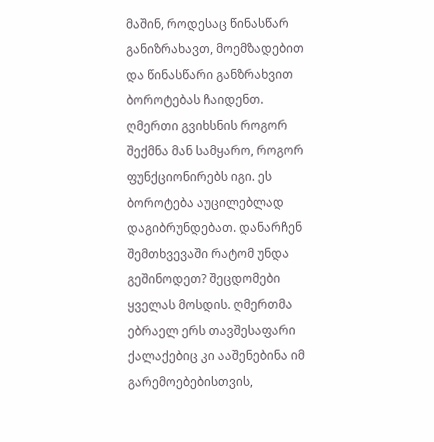მაშინ, როდესაც წინასწარ განიზრახავთ, მოემზადებით და წინასწარი განზრახვით ბოროტებას ჩაიდენთ. ღმერთი გვიხსნის როგორ შექმნა მან სამყარო, როგორ ფუნქციონირებს იგი. ეს ბოროტება აუცილებლად დაგიბრუნდებათ. დანარჩენ შემთხვევაში რატომ უნდა გეშინოდეთ? შეცდომები ყველას მოსდის. ღმერთმა ებრაელ ერს თავშესაფარი ქალაქებიც კი ააშენებინა იმ გარემოებებისთვის,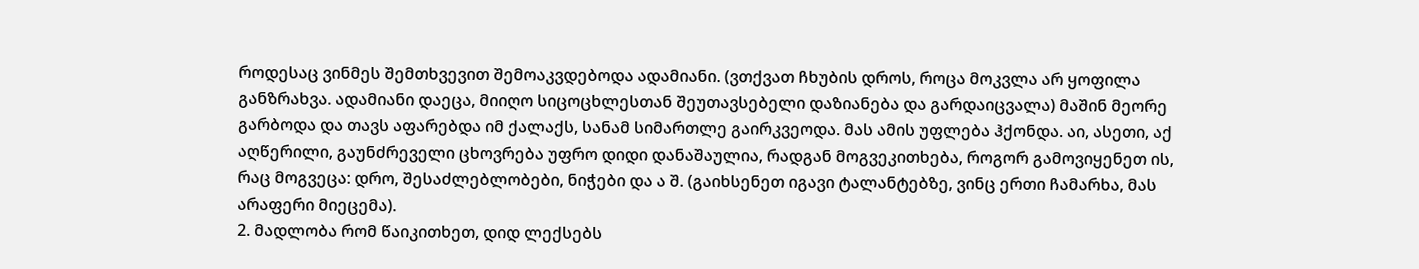როდესაც ვინმეს შემთხვევით შემოაკვდებოდა ადამიანი. (ვთქვათ ჩხუბის დროს, როცა მოკვლა არ ყოფილა განზრახვა. ადამიანი დაეცა, მიიღო სიცოცხლესთან შეუთავსებელი დაზიანება და გარდაიცვალა) მაშინ მეორე გარბოდა და თავს აფარებდა იმ ქალაქს, სანამ სიმართლე გაირკვეოდა. მას ამის უფლება ჰქონდა. აი, ასეთი, აქ აღწერილი, გაუნძრეველი ცხოვრება უფრო დიდი დანაშაულია, რადგან მოგვეკითხება, როგორ გამოვიყენეთ ის, რაც მოგვეცა: დრო, შესაძლებლობები, ნიჭები და ა შ. (გაიხსენეთ იგავი ტალანტებზე, ვინც ერთი ჩამარხა, მას არაფერი მიეცემა).
2. მადლობა რომ წაიკითხეთ, დიდ ლექსებს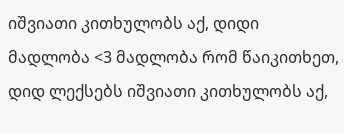იშვიათი კითხულობს აქ, დიდი მადლობა <3 მადლობა რომ წაიკითხეთ, დიდ ლექსებს იშვიათი კითხულობს აქ,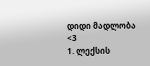დიდი მადლობა <3
1. ლექსის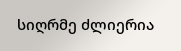სიღრმე ძლიერია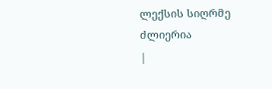ლექსის სიღრმე ძლიერია
|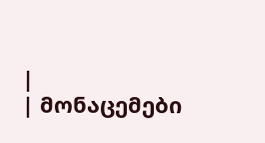|
| მონაცემები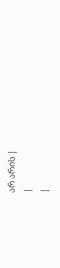არ არის |
|
|